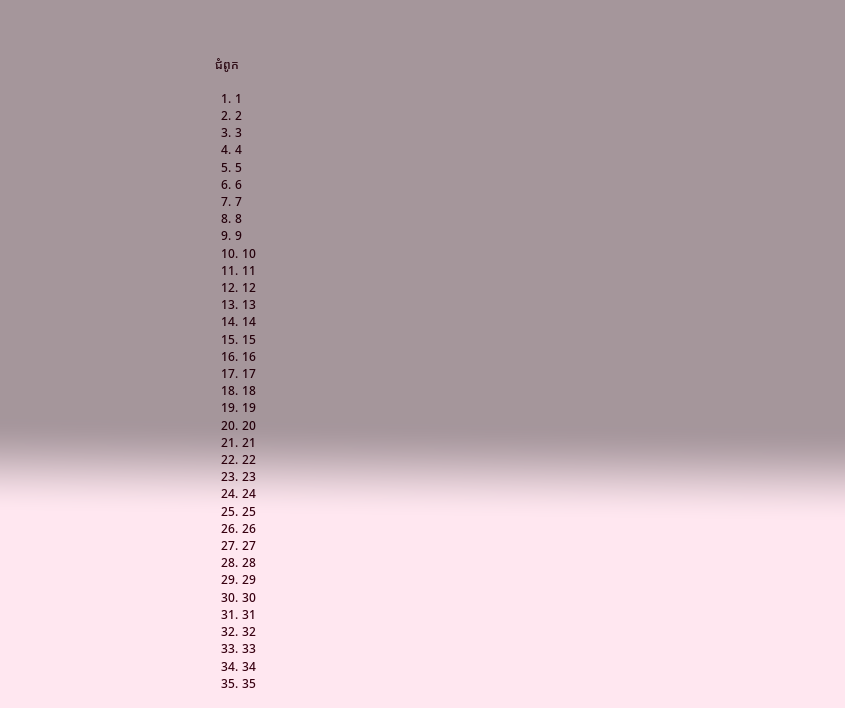ជំពូក

  1. 1
  2. 2
  3. 3
  4. 4
  5. 5
  6. 6
  7. 7
  8. 8
  9. 9
  10. 10
  11. 11
  12. 12
  13. 13
  14. 14
  15. 15
  16. 16
  17. 17
  18. 18
  19. 19
  20. 20
  21. 21
  22. 22
  23. 23
  24. 24
  25. 25
  26. 26
  27. 27
  28. 28
  29. 29
  30. 30
  31. 31
  32. 32
  33. 33
  34. 34
  35. 35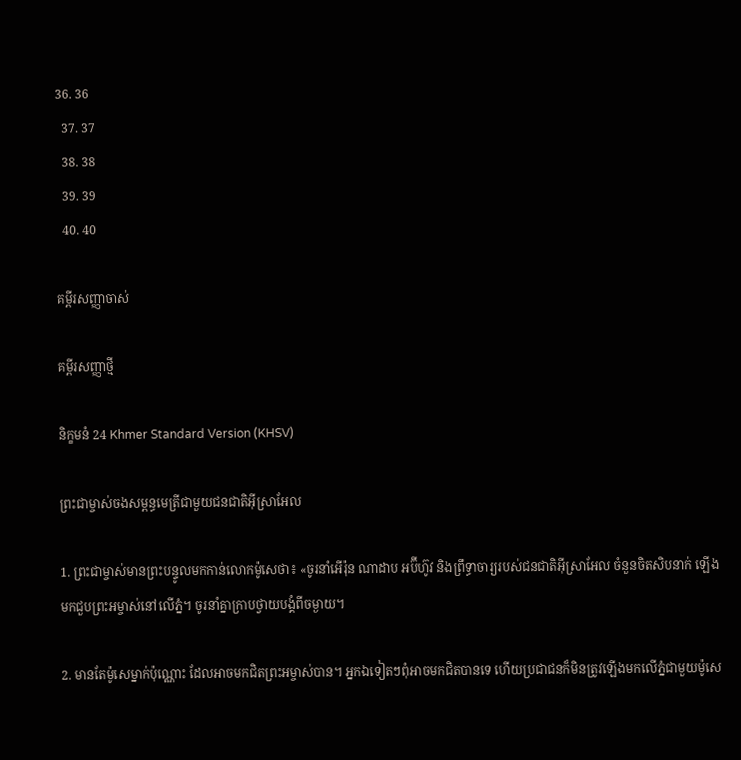36. 36
  37. 37
  38. 38
  39. 39
  40. 40

គម្ពីរសញ្ញាចាស់

គម្ពីរសញ្ញាថ្មី

និក្ខមនំ 24 Khmer Standard Version (KHSV)

ព្រះ‌ជាម្ចាស់ចងសម្ពន្ធ‌មេត្រីជាមួយជន‌ជាតិអ៊ីស្រា‌អែល

1. ព្រះ‌ជាម្ចាស់មានព្រះ‌បន្ទូលមកកាន់លោកម៉ូសេថា៖ «ចូរនាំអើរ៉ុន ណាដាប អប៊ី‌ហ៊ូវ និងព្រឹទ្ធា‌ចារ្យរបស់ជន‌ជាតិអ៊ីស្រា‌អែល ចំនួនចិត‌សិបនាក់ ឡើងមកជួបព្រះ‌អម្ចាស់នៅលើភ្នំ។ ចូរនាំគ្នាក្រាបថ្វាយ‌បង្គំពីចម្ងាយ។

2. មានតែម៉ូសេម្នាក់ប៉ុណ្ណោះ ដែលអាចមកជិតព្រះ‌អម្ចាស់បាន។ អ្នកឯទៀតៗពុំអាចមកជិតបានទេ ហើយប្រជា‌ជនក៏មិនត្រូវឡើងមកលើភ្នំជាមួយម៉ូសេ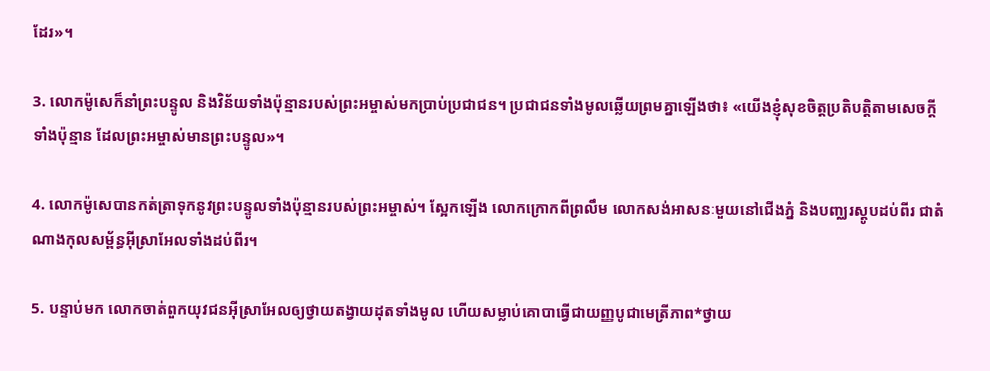ដែរ»។

3. លោកម៉ូសេក៏នាំព្រះ‌បន្ទូល និងវិន័យទាំងប៉ុន្មានរបស់ព្រះ‌អម្ចាស់មកប្រាប់ប្រជា‌ជន។ ប្រជា‌ជនទាំងមូលឆ្លើយព្រមគ្នាឡើងថា៖ «យើងខ្ញុំសុខចិត្តប្រតិបត្តិតាមសេចក្ដីទាំងប៉ុន្មាន ដែលព្រះ‌អម្ចាស់មានព្រះ‌បន្ទូល»។

4. លោកម៉ូសេបានកត់‌ត្រាទុកនូវព្រះ‌បន្ទូលទាំងប៉ុន្មានរបស់ព្រះ‌អម្ចាស់។ ស្អែកឡើង លោកក្រោកពីព្រលឹម លោកសង់អាសនៈមួយនៅជើងភ្នំ និងបញ្ឈរស្តូបដប់‌ពីរ ជាតំណាងកុល‌សម្ព័ន្ធអ៊ីស្រា‌អែលទាំងដប់‌ពីរ។

5. បន្ទាប់មក លោកចាត់ពួកយុវជនអ៊ីស្រា‌អែលឲ្យថ្វាយតង្វាយដុតទាំងមូល ហើយសម្លាប់គោបាធ្វើជាយញ្ញ‌បូជាមេត្រី‌ភាព*ថ្វាយ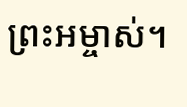ព្រះ‌អម្ចាស់។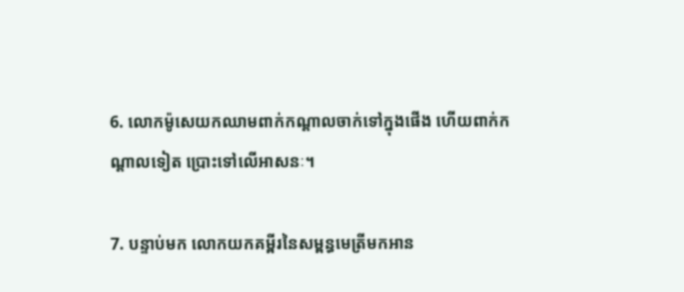6. លោកម៉ូសេយកឈាមពាក់កណ្ដាលចាក់ទៅក្នុងផើង ហើយពាក់កណ្ដាលទៀត ប្រោះទៅលើអាសនៈ។

7. បន្ទាប់មក លោកយកគម្ពីរនៃសម្ពន្ធ‌មេត្រីមកអាន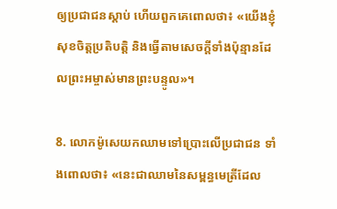ឲ្យប្រជា‌ជនស្ដាប់ ហើយពួកគេពោលថា៖ «យើងខ្ញុំសុខចិត្តប្រតិបត្តិ និងធ្វើតាមសេចក្ដីទាំងប៉ុន្មានដែលព្រះ‌អម្ចាស់មានព្រះ‌បន្ទូល»។

8. លោកម៉ូសេយកឈាមទៅប្រោះលើប្រជា‌ជន ទាំងពោលថា៖ «នេះជាឈាមនៃសម្ពន្ធ‌មេត្រីដែល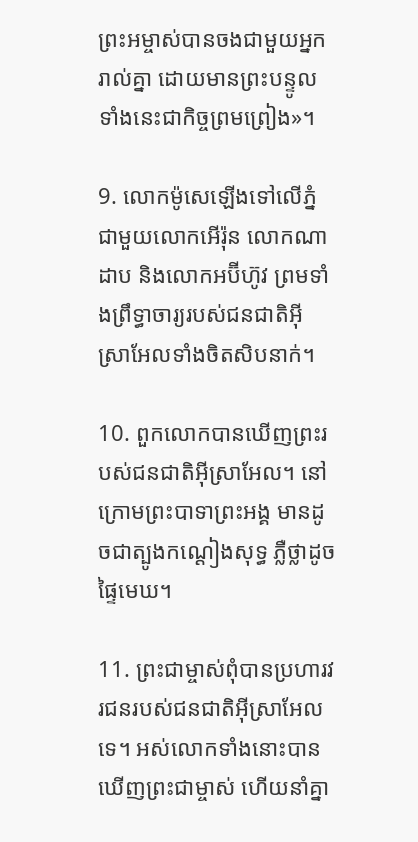ព្រះ‌អម្ចាស់បានចងជាមួយអ្នករាល់គ្នា ដោយមានព្រះ‌បន្ទូលទាំងនេះជាកិច្ចព្រមព្រៀង»។

9. លោកម៉ូសេឡើងទៅលើភ្នំជាមួយលោកអើរ៉ុន លោកណាដាប និងលោកអប៊ី‌ហ៊ូវ ព្រមទាំងព្រឹទ្ធា‌ចារ្យរបស់ជន‌ជាតិអ៊ីស្រា‌អែលទាំងចិត‌សិបនាក់។

10. ពួកលោកបានឃើញព្រះរបស់ជន‌ជាតិអ៊ីស្រា‌អែល។ នៅក្រោមព្រះ‌បាទាព្រះ‌អង្គ មានដូចជាត្បូងកណ្ដៀងសុទ្ធ ភ្លឺថ្លាដូចផ្ទៃមេឃ។

11. ព្រះ‌ជាម្ចាស់ពុំបានប្រហារវរ‌ជនរបស់ជន‌ជាតិអ៊ីស្រា‌អែលទេ។ អស់លោកទាំងនោះបានឃើញព្រះ‌ជាម្ចាស់ ហើយនាំគ្នា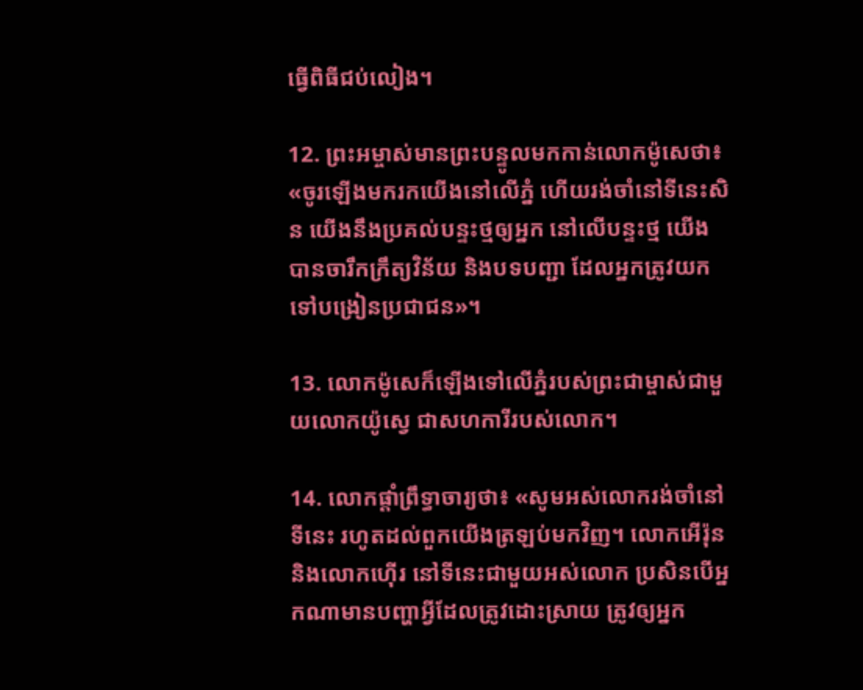ធ្វើពិធីជប់‌លៀង។

12. ព្រះ‌អម្ចាស់មានព្រះ‌បន្ទូលមកកាន់លោកម៉ូសេថា៖ «ចូរឡើងមករកយើងនៅលើភ្នំ ហើយរង់‌ចាំនៅទីនេះសិន យើងនឹងប្រគល់បន្ទះថ្មឲ្យអ្នក នៅលើបន្ទះថ្ម យើងបានចារឹកក្រឹត្យ‌វិន័យ និងបទ‌បញ្ជា ដែលអ្នកត្រូវយកទៅបង្រៀនប្រជា‌ជន»។

13. លោកម៉ូសេក៏ឡើងទៅលើភ្នំរបស់ព្រះ‌ជាម្ចាស់ជាមួយលោកយ៉ូស្វេ ជាសហការីរបស់លោក។

14. លោកផ្ដាំព្រឹទ្ធា‌ចារ្យថា៖ «សូមអស់លោករង់‌ចាំនៅទីនេះ រហូតដល់ពួកយើងត្រឡប់មកវិញ។ លោកអើរ៉ុន និងលោកហ៊ើរ នៅទីនេះជាមួយអស់លោក ប្រសិនបើអ្នកណាមានបញ្ហាអ្វីដែលត្រូវដោះស្រាយ ត្រូវឲ្យអ្នក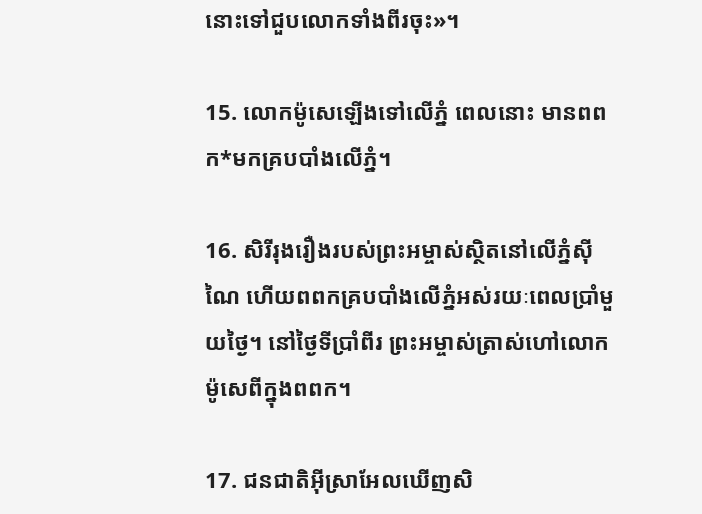នោះទៅជួបលោកទាំងពីរចុះ»។

15. លោកម៉ូសេឡើងទៅលើភ្នំ ពេលនោះ មានពពក*មកគ្របបាំងលើភ្នំ។

16. សិរី‌រុងរឿងរបស់ព្រះ‌អម្ចាស់ស្ថិតនៅលើភ្នំស៊ីណៃ ហើយពពកគ្របបាំងលើភ្នំអស់រយៈពេលប្រាំមួយថ្ងៃ។ នៅថ្ងៃទីប្រាំ‌ពីរ ព្រះ‌អម្ចាស់ត្រាស់ហៅលោកម៉ូសេពីក្នុងពពក។

17. ជន‌ជាតិអ៊ីស្រា‌អែលឃើញសិ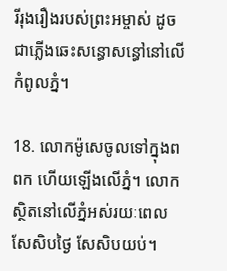រី‌រុងរឿងរបស់ព្រះ‌អម្ចាស់ ដូចជាភ្លើងឆេះសន្ធោ‌សន្ធៅនៅលើកំពូលភ្នំ។

18. លោកម៉ូសេចូលទៅក្នុងពពក ហើយឡើងលើភ្នំ។ លោកស្ថិតនៅលើភ្នំអស់រយៈពេលសែ‌សិបថ្ងៃ សែ‌សិបយប់។